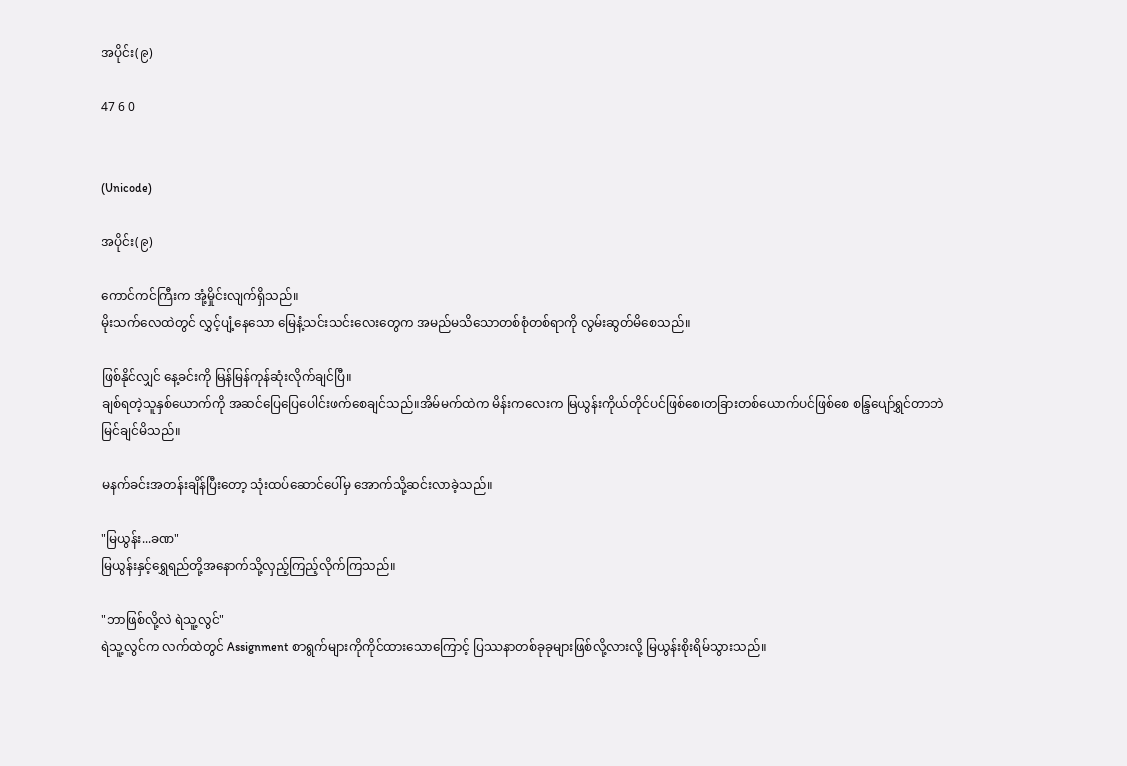အပိုင်း(၉)

47 6 0


(Unicode)

အပိုင်း(၉)

ကောင်ကင်ကြီးက အုံ့မှိုင်းလျက်ရှိသည်။
မိုးသက်လေထဲတွင် လွှင့်ပျံ့နေသော မြေနံ့သင်းသင်းလေးတွေက အမည်မသိသောတစ်စုံတစ်ရာကို လွမ်းဆွတ်မိစေသည်။

ဖြစ်နိုင်လျှင် နေ့ခင်းကို မြန်မြန်ကုန်ဆုံးလိုက်ချင်ပြီ။
ချစ်ရတဲ့သူနှစ်ယောက်ကို အဆင်ပြေပြေပေါင်းဖက်စေချင်သည်။အိမ်မက်ထဲက မိန်းကလေးက မြယွန်းကိုယ်တိုင်ပင်ဖြစ်စေ၊တခြားတစ်ယောက်ပင်ဖြစ်စေ စန္ဒြပျော်ရွှင်တာဘဲ မြင်ချင်မိသည်။

မနက်ခင်းအတန်းချိန်ပြီးတော့ သုံးထပ်ဆောင်ပေါ်မှ အောက်သို့ဆင်းလာခဲ့သည်။

"မြယွန်း...ခဏ"
မြယွန်းနှင့်ရွှေရည်တို့အနောက်သို့လှည့်ကြည့်လိုက်ကြသည်။

"ဘာဖြစ်လို့လဲ ရဲသူ့လွင်"
ရဲသူ့လွင်က လက်ထဲတွင် Assignment စာရွက်များကိုကိုင်ထားသောကြောင့် ပြဿနာတစ်ခုခုများဖြစ်လို့လားလို့ မြယွန်းစိုးရိမ်သွားသည်။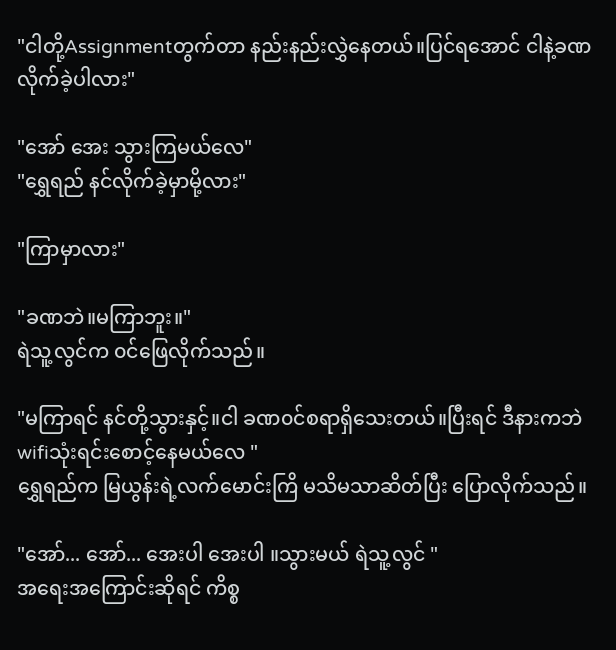"ငါတို့Assignmentတွက်တာ နည်းနည်းလွှဲနေတယ်။ပြင်ရအောင် ငါနဲ့ခဏလိုက်ခဲ့ပါလား"

"အော် အေး သွားကြမယ်လေ"
"ရွှေရည် နင်လိုက်ခဲ့မှာမို့လား"

"ကြာမှာလား"

"ခဏဘဲ။မကြာဘူး။"
ရဲသူ့လွင်က ၀င်ဖြေလိုက်သည်။

"မကြာရင် နင်တို့သွားနှင့်။ငါ ခဏ၀င်စရာရှိသေးတယ်။ပြီးရင် ဒီနားကဘဲ wifiသုံးရင်းစောင့်နေမယ်လေ "
ရွှေရည်က မြယွန်းရဲ့လက်မောင်းကြိ မသိမသာဆိတ်ပြီး ပြောလိုက်သည်။

"အော်... အော်... အေးပါ အေးပါ ။သွားမယ် ရဲသူ့လွင် "
အရေးအကြောင်းဆိုရင် ကိစ္စ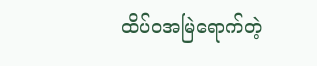ထိပ်၀အမြဲရောက်တဲ့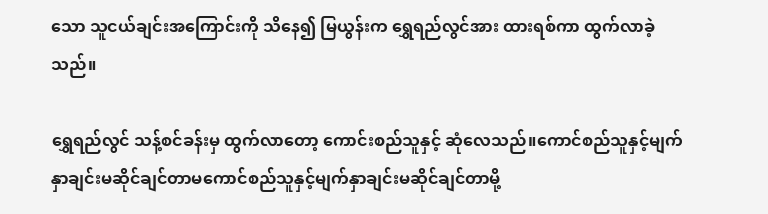သော သူငယ်ချင်းအကြောင်းကို သိနေ၍ မြယွန်းက ရွှေရည်လွင်အား ထားရစ်ကာ ထွက်လာခဲ့သည်။

ရွှေရည်လွင် သန့်စင်ခန်းမှ ထွက်လာတော့ ကောင်းစည်သူနှင့် ဆုံလေသည်။ကောင်စည်သူနှင့်မျက်နှာချင်းမဆိုင်ချင်တာမကောင်စည်သူနှင့်မျက်နှာချင်းမဆိုင်ချင်တာမို့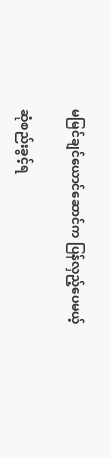မမြင်ချင်ယောင်ဆောင်က ပြန်လှည့်ပေမယ့်

ဆုံစည်းခွင့်ရ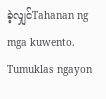ခဲ့လျှင်Tahanan ng mga kuwento. Tumuklas ngayon